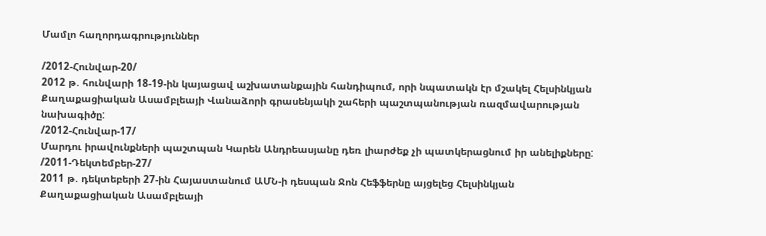Մամլո հաղորդագրություններ

/2012-Հունվար-20/
2012 թ. հունվարի 18-19-ին կայացավ աշխատանքային հանդիպում, որի նպատակն էր մշակել Հելսինկյան Քաղաքացիական Ասամբլեայի Վանաձորի գրասենյակի շահերի պաշտպանության ռազմավարության նախագիծը:
/2012-Հունվար-17/
Մարդու իրավունքների պաշտպան Կարեն Անդրեասյանը դեռ լիարժեք չի պատկերացնում իր անելիքները:
/2011-Դեկտեմբեր-27/
2011 թ. դեկտեբերի 27-ին Հայաստանում ԱՄՆ-ի դեսպան Ջոն Հեֆֆերնը այցելեց Հելսինկյան Քաղաքացիական Ասամբլեայի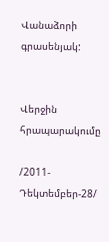Վանաձորի գրասենյակ:


Վերջին հրապարակումը

/2011-Դեկտեմբեր-28/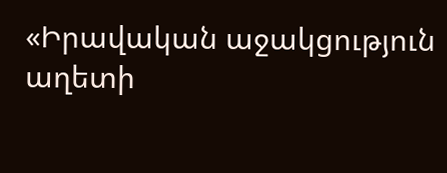«Իրավական աջակցություն աղետի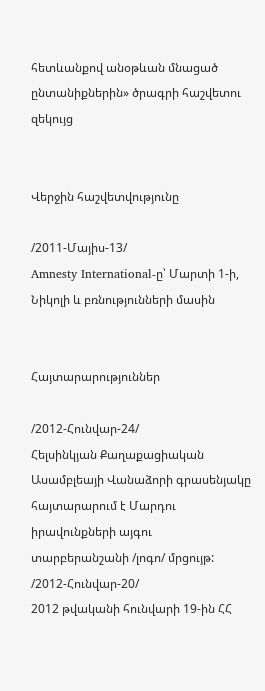հետևանքով անօթևան մնացած ընտանիքներին» ծրագրի հաշվետու զեկույց


Վերջին հաշվետվությունը

/2011-Մայիս-13/
Amnesty International-ը՝ Մարտի 1-ի, Նիկոլի և բռնությունների մասին


Հայտարարություններ

/2012-Հունվար-24/
Հելսինկյան Քաղաքացիական Ասամբլեայի Վանաձորի գրասենյակը հայտարարում է Մարդու իրավունքների այգու տարբերանշանի /լոգո/ մրցույթ:
/2012-Հունվար-20/
2012 թվականի հունվարի 19-ին ՀՀ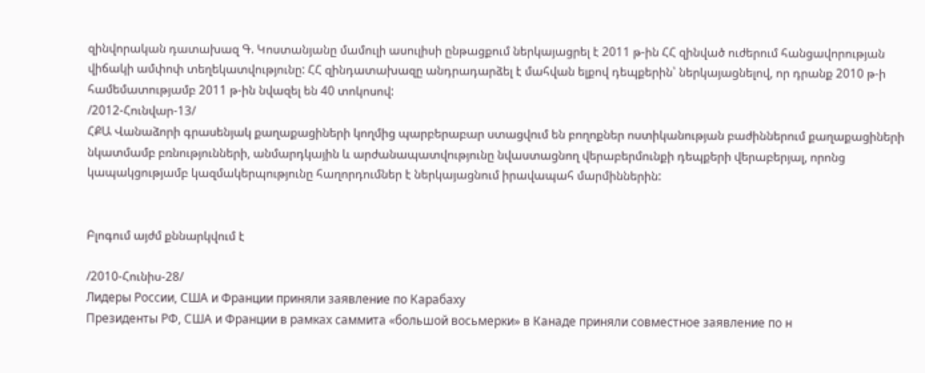զինվորական դատախազ Գ. Կոստանյանը մամուլի ասուլիսի ընթացքում ներկայացրել է 2011 թ-ին ՀՀ զինված ուժերում հանցավորության վիճակի ամփոփ տեղեկատվությունը: ՀՀ զինդատախազը անդրադարձել է մահվան ելքով դեպքերին՝ ներկայացնելով, որ դրանք 2010 թ-ի համեմատությամբ 2011 թ-ին նվազել են 40 տոկոսով:
/2012-Հունվար-13/
ՀՔԱ Վանաձորի գրասենյակ քաղաքացիների կողմից պարբերաբար ստացվում են բողոքներ ոստիկանության բաժիններում քաղաքացիների նկատմամբ բռնությունների, անմարդկային և արժանապատվությունը նվաստացնող վերաբերմունքի դեպքերի վերաբերյալ, որոնց կապակցությամբ կազմակերպությունը հաղորդումներ է ներկայացնում իրավապահ մարմիններին:


Բլոգում այժմ քննարկվում է

/2010-Հունիս-28/
Лидеры России, США и Франции приняли заявление по Карабаху
Президенты РФ, США и Франции в рамках саммита «большой восьмерки» в Канаде приняли совместное заявление по н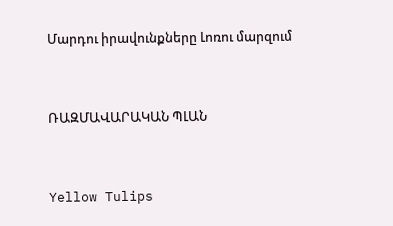Մարդու իրավունքները Լոռու մարզում


ՌԱԶՄԱՎԱՐԱԿԱՆ ՊԼԱՆ


Yellow Tulips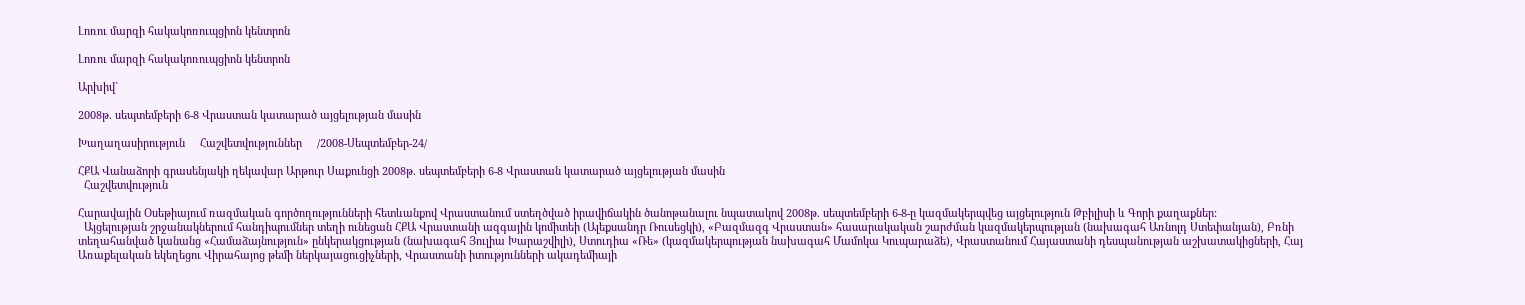Լոռու մարզի հակակոռուպցիոն կենտրոն

Լոռու մարզի հակակոռուպցիոն կենտրոն

Արխիվ`

2008թ. սեպտեմբերի 6-8 Վրաստան կատարած այցելության մասին

Խաղաղասիրություն     Հաշվետվություններ     /2008-Սեպտեմբեր-24/

ՀՔԱ Վանաձորի գրասենյակի ղեկավար Արթուր Սաքունցի 2008թ. սեպտեմբերի 6-8 Վրաստան կատարած այցելության մասին
  Հաշվետվություն

Հարավային Օսեթիայում ռազմական գործողությունների հետևանքով Վրաստանում ստեղծված իրավիճակին ծանոթանալու նպատակով 2008թ. սեպտեմբերի 6-8-ը կազմակերպվեց այցելություն Թբիլիսի և Գորի քաղաքներ:
  Այցելության շրջանակներում հանդիպումներ տեղի ունեցան ՀՔԱ Վրաստանի ազգային կոմիտեի (Ալեքսանդր Ռուսեցկի), «Բազմազգ Վրաստան» հասարակական շարժման կազմակերպության (նախագահ Առնոլդ Ստեփանյան), Բռնի տեղահանված կանանց «Համաձայնություն» ընկերակցության (նախագահ Յուլիա Խարաշվիլի), Ստուդիա «Ռե» (կազմակերպության նախագահ Մամոկա Կուպարաձե), Վրաստանում Հայաստանի դեսպանության աշխատակիցների, Հայ Առաքելական եկեղեցու Վիրահայոց թեմի ներկայացուցիչների, Վրաստանի իտությունների ակադեմիայի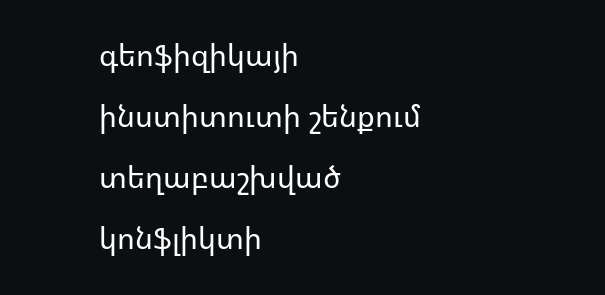գեոֆիզիկայի ինստիտուտի շենքում տեղաբաշխված կոնֆլիկտի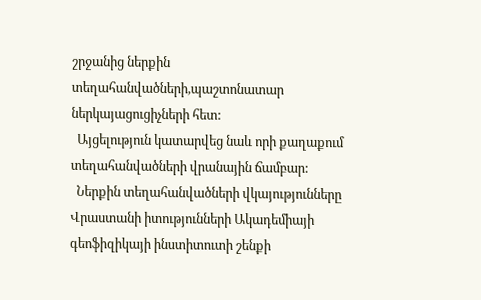շրջանից ներքին տեղահանվածների,պաշտոնատար ներկայացուցիչների հետ:
  Այցելություն կատարվեց նաև որի քաղաքում տեղահանվածների վրանային ճամբար:
  Ներքին տեղահանվածների վկայությունները
Վրաստանի իտությունների Ակադեմիայի գեոֆիզիկայի ինստիտուտի շենքի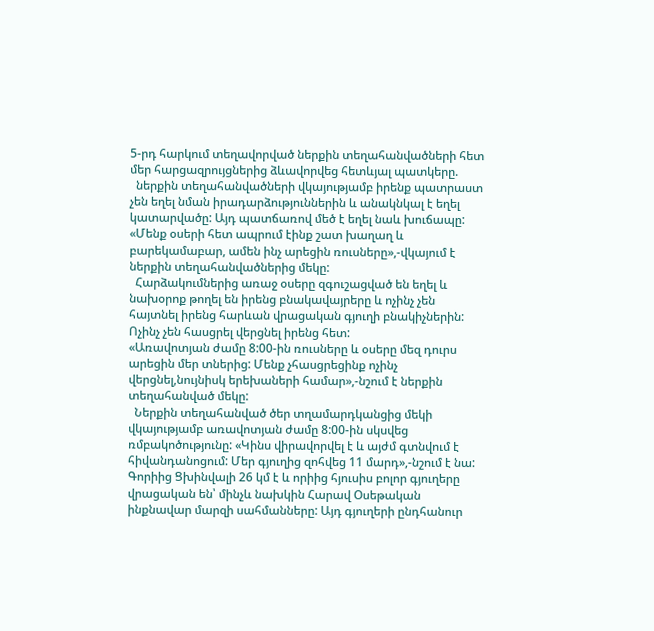5-րդ հարկում տեղավորված ներքին տեղահանվածների հետ մեր հարցազրույցներից ձևավորվեց հետևյալ պատկերը.
  ներքին տեղահանվածների վկայությամբ իրենք պատրաստ չեն եղել նման իրադարձություններին և անակնկալ է եղել կատարվածը: Այդ պատճառով մեծ է եղել նաև խուճապը: «Մենք օսերի հետ ապրում էինք շատ խաղաղ և բարեկամաբար, ամեն ինչ արեցին ռուսները»,-վկայում է ներքին տեղահանվածներից մեկը:
  Հարձակումներից առաջ օսերը զգուշացված են եղել և նախօրոք թողել են իրենց բնակավայրերը և ոչինչ չեն հայտնել իրենց հարևան վրացական գյուղի բնակիչներին: Ոչինչ չեն հասցրել վերցնել իրենց հետ:
«Առավոտյան ժամը 8:00-ին ռուսները և օսերը մեզ դուրս արեցին մեր տներից: Մենք չհասցրեցինք ոչինչ վերցնել,նույնիսկ երեխաների համար»,-նշում է ներքին տեղահանված մեկը:
  Ներքին տեղահանված ծեր տղամարդկանցից մեկի վկայությամբ առավոտյան ժամը 8:00-ին սկսվեց ռմբակոծությունը: «Կինս վիրավորվել է և այժմ գտնվում է հիվանդանոցում: Մեր գյուղից զոհվեց 11 մարդ»,-նշում է նա:
Գորիից Ցխինվալի 26 կմ է և որիից հյուսիս բոլոր գյուղերը վրացական են՝ մինչև նախկին Հարավ Օսեթական ինքնավար մարզի սահմանները: Այդ գյուղերի ընդհանուր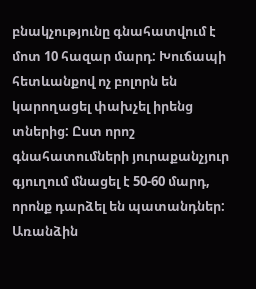բնակչությունը գնահատվում է մոտ 10 հազար մարդ: Խուճապի հետևանքով ոչ բոլորն են կարողացել փախչել իրենց տներից: Ըստ որոշ գնահատումների յուրաքանչյուր գյուղում մնացել է 50-60 մարդ, որոնք դարձել են պատանդներ: Առանձին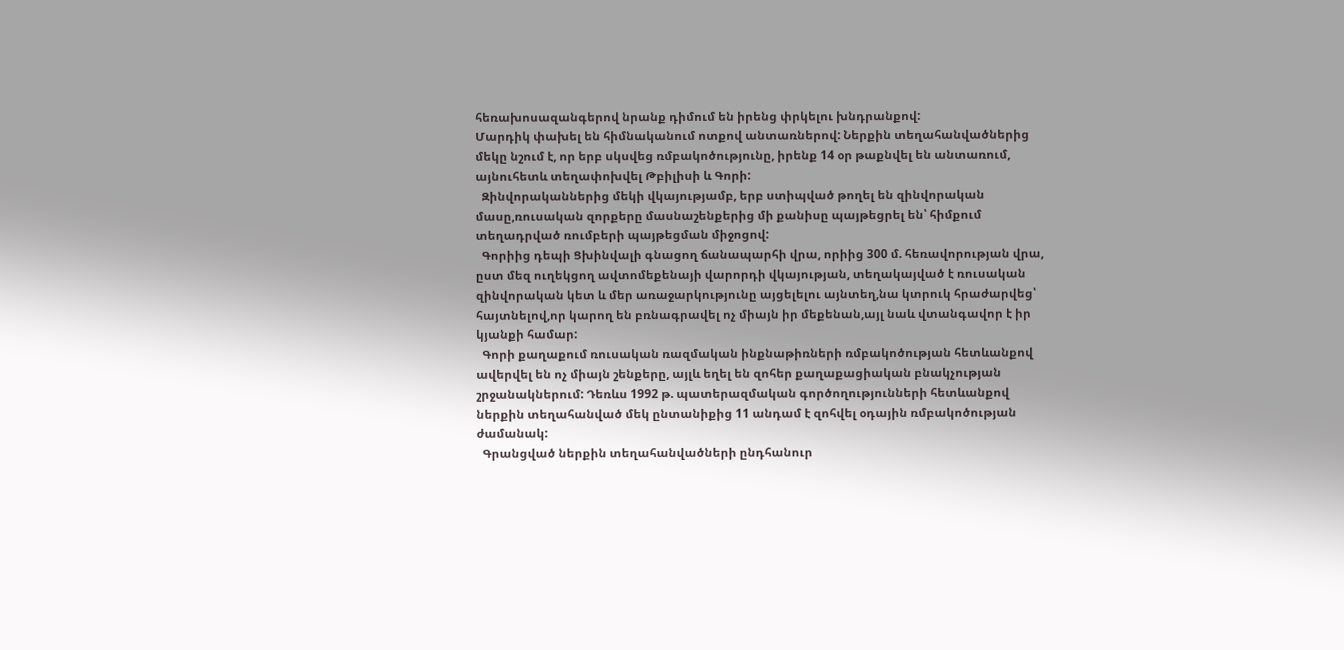հեռախոսազանգերով նրանք դիմում են իրենց փրկելու խնդրանքով:
Մարդիկ փախել են հիմնականում ոտքով անտառներով: Ներքին տեղահանվածներից մեկը նշում է, որ երբ սկսվեց ռմբակոծությունը, իրենք 14 օր թաքնվել են անտառում, այնուհետև տեղափոխվել Թբիլիսի և Գորի:
  Զինվորականներից մեկի վկայությամբ, երբ ստիպված թողել են զինվորական մասը,ռուսական զորքերը մասնաշենքերից մի քանիսը պայթեցրել են՝ հիմքում տեղադրված ռումբերի պայթեցման միջոցով:
  Գորիից դեպի Ցխինվալի գնացող ճանապարհի վրա, որիից 300 մ. հեռավորության վրա, ըստ մեզ ուղեկցող ավտոմեքենայի վարորդի վկայության, տեղակայված է ռուսական զինվորական կետ և մեր առաջարկությունը այցելելու այնտեղ,նա կտրուկ հրաժարվեց՝ հայտնելով,որ կարող են բռնագրավել ոչ միայն իր մեքենան,այլ նաև վտանգավոր է իր կյանքի համար:
  Գորի քաղաքում ռուսական ռազմական ինքնաթիռների ռմբակոծության հետևանքով ավերվել են ոչ միայն շենքերը, այլև եղել են զոհեր քաղաքացիական բնակչության շրջանակներում: Դեռևս 1992 թ. պատերազմական գործողությունների հետևանքով ներքին տեղահանված մեկ ընտանիքից 11 անդամ է զոհվել օդային ռմբակոծության ժամանակ:
  Գրանցված ներքին տեղահանվածների ընդհանուր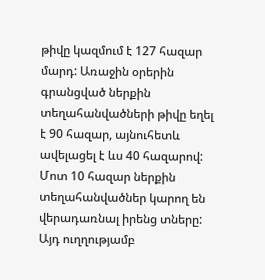թիվը կազմում է 127 հազար մարդ: Առաջին օրերին գրանցված ներքին տեղահանվածների թիվը եղել է 90 հազար, այնուհետև ավելացել է ևս 40 հազարով:
Մոտ 10 հազար ներքին տեղահանվածներ կարող են վերադառնալ իրենց տները: Այդ ուղղությամբ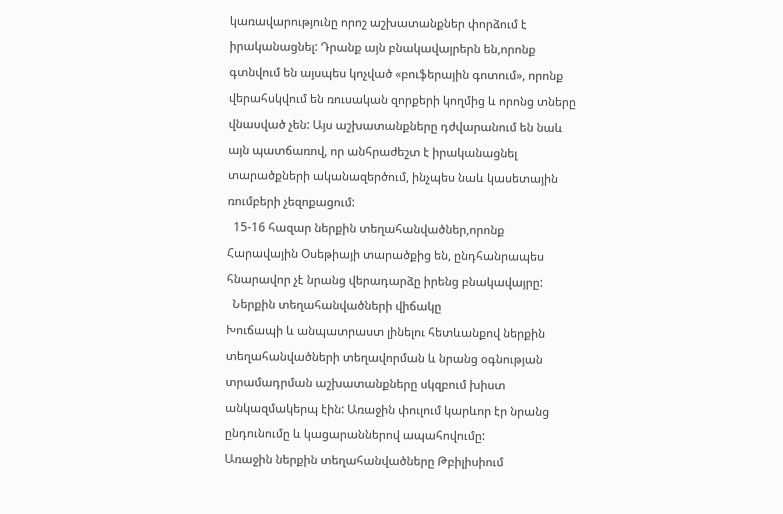կառավարությունը որոշ աշխատանքներ փորձում է իրականացնել: Դրանք այն բնակավայրերն են,որոնք գտնվում են այսպես կոչված «բուֆերային գոտում», որոնք վերահսկվում են ռուսական զորքերի կողմից և որոնց տները վնասված չեն: Այս աշխատանքները դժվարանում են նաև այն պատճառով, որ անհրաժեշտ է իրականացնել տարածքների ականազերծում, ինչպես նաև կասետային ռումբերի չեզոքացում:
  15-16 հազար ներքին տեղահանվածներ,որոնք Հարավային Օսեթիայի տարածքից են, ընդհանրապես հնարավոր չէ նրանց վերադարձը իրենց բնակավայրը:
  Ներքին տեղահանվածների վիճակը
Խուճապի և անպատրաստ լինելու հետևանքով ներքին տեղահանվածների տեղավորման և նրանց օգնության տրամադրման աշխատանքները սկզբում խիստ անկազմակերպ էին: Առաջին փուլում կարևոր էր նրանց ընդունումը և կացարաններով ապահովումը:
Առաջին ներքին տեղահանվածները Թբիլիսիում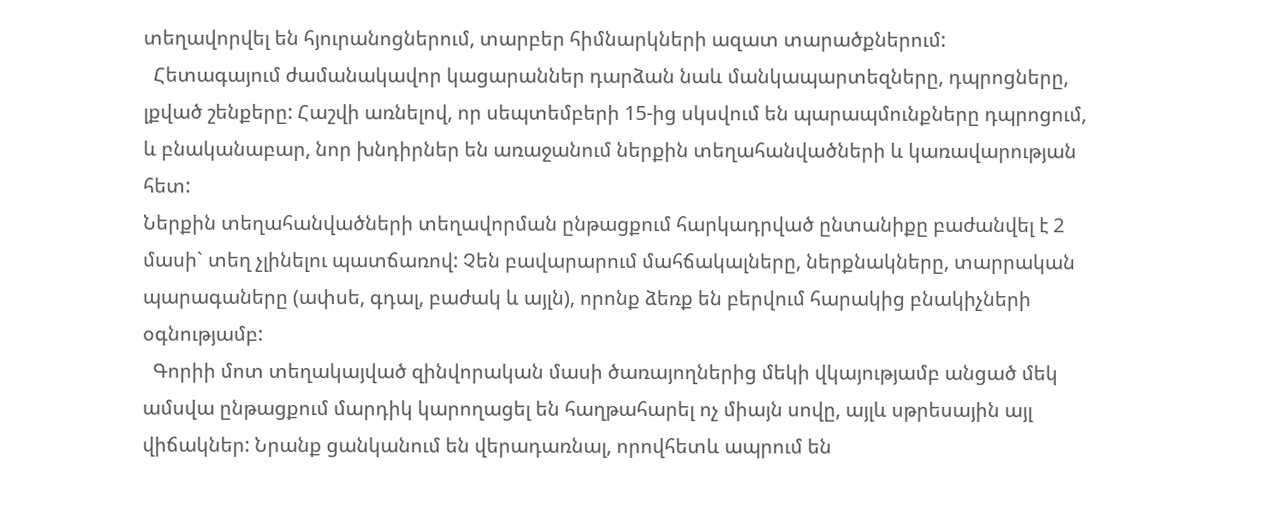տեղավորվել են հյուրանոցներում, տարբեր հիմնարկների ազատ տարածքներում:
  Հետագայում ժամանակավոր կացարաններ դարձան նաև մանկապարտեզները, դպրոցները, լքված շենքերը: Հաշվի առնելով, որ սեպտեմբերի 15-ից սկսվում են պարապմունքները դպրոցում, և բնականաբար, նոր խնդիրներ են առաջանում ներքին տեղահանվածների և կառավարության հետ:
Ներքին տեղահանվածների տեղավորման ընթացքում հարկադրված ընտանիքը բաժանվել է 2 մասի` տեղ չլինելու պատճառով: Չեն բավարարում մահճակալները, ներքնակները, տարրական պարագաները (ափսե, գդալ, բաժակ և այլն), որոնք ձեռք են բերվում հարակից բնակիչների օգնությամբ:
  Գորիի մոտ տեղակայված զինվորական մասի ծառայողներից մեկի վկայությամբ անցած մեկ ամսվա ընթացքում մարդիկ կարողացել են հաղթահարել ոչ միայն սովը, այլև սթրեսային այլ վիճակներ: Նրանք ցանկանում են վերադառնալ, որովհետև ապրում են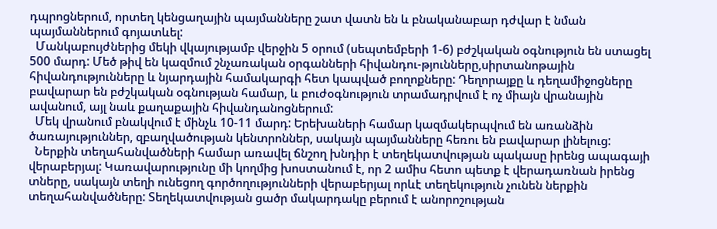դպրոցներում, որտեղ կենցաղային պայմանները շատ վատն են և բնականաբար դժվար է նման պայմաններում գոյատևել:
  Մանկաբույժներից մեկի վկայությամբ վերջին 5 օրում (սեպտեմբերի 1-6) բժշկական օգնություն են ստացել 500 մարդ: Մեծ թիվ են կազմում շնչառական օրգանների հիվանդու-թյունները,սիրտանոթային հիվանդությունները և նյարդային համակարգի հետ կապված բողոքները: Դեղորայքը և դեղամիջոցները բավարար են բժշկական օգնության համար, և բուժօգնություն տրամադրվում է ոչ միայն վրանային ավանում, այլ նաև քաղաքային հիվանդանոցներում:
  Մեկ վրանում բնակվում է մինչև 10-11 մարդ: Երեխաների համար կազմակերպվում են առանձին ծառայություններ, զբաղվածության կենտրոններ, սակայն պայմանները հեռու են բավարար լինելուց:
  Ներքին տեղահանվածների համար առավել ճնշող խնդիր է տեղեկատվության պակասը իրենց ապագայի վերաբերյալ: Կառավարությունը մի կողմից խոստանում է, որ 2 ամիս հետո պետք է վերադառնան իրենց տները, սակայն տեղի ունեցող գործողությունների վերաբերյալ որևէ տեղեկություն չունեն ներքին տեղահանվածները: Տեղեկատվության ցածր մակարդակը բերում է անորոշության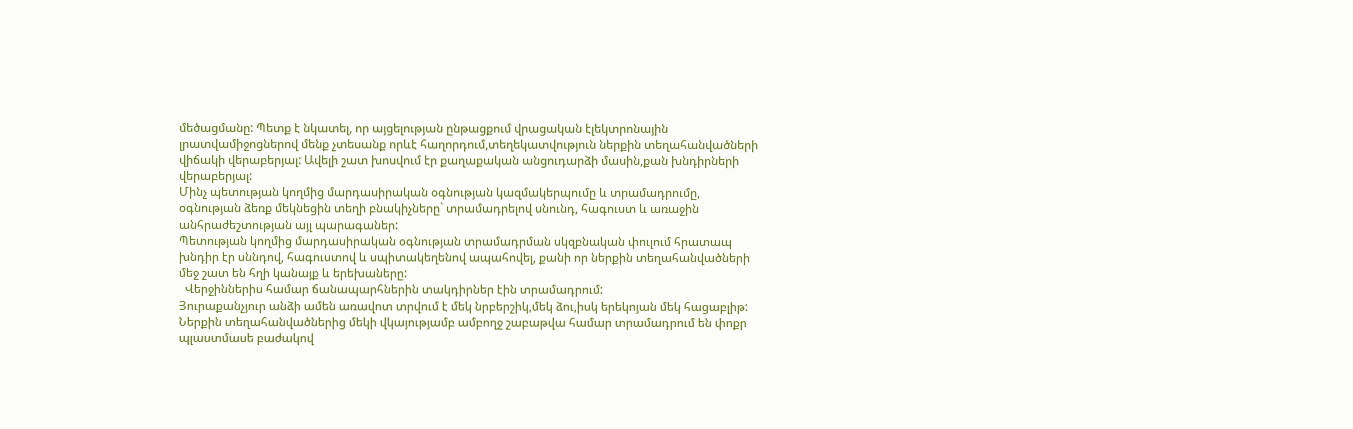մեծացմանը: Պետք է նկատել, որ այցելության ընթացքում վրացական էլեկտրոնային լրատվամիջոցներով մենք չտեսանք որևէ հաղորդում,տեղեկատվություն ներքին տեղահանվածների վիճակի վերաբերյալ: Ավելի շատ խոսվում էր քաղաքական անցուդարձի մասին,քան խնդիրների վերաբերյալ:
Մինչ պետության կողմից մարդասիրական օգնության կազմակերպումը և տրամադրումը, օգնության ձեռք մեկնեցին տեղի բնակիչները` տրամադրելով սնունդ, հագուստ և առաջին անհրաժեշտության այլ պարագաներ:
Պետության կողմից մարդասիրական օգնության տրամադրման սկզբնական փուլում հրատապ խնդիր էր սննդով, հագուստով և սպիտակեղենով ապահովել, քանի որ ներքին տեղահանվածների մեջ շատ են հղի կանայք և երեխաները:
  Վերջիններիս համար ճանապարհներին տակդիրներ էին տրամադրում:
Յուրաքանչյուր անձի ամեն առավոտ տրվում է մեկ նրբերշիկ,մեկ ձու,իսկ երեկոյան մեկ հացաբլիթ: Ներքին տեղահանվածներից մեկի վկայությամբ ամբողջ շաբաթվա համար տրամադրում են փոքր պլաստմասե բաժակով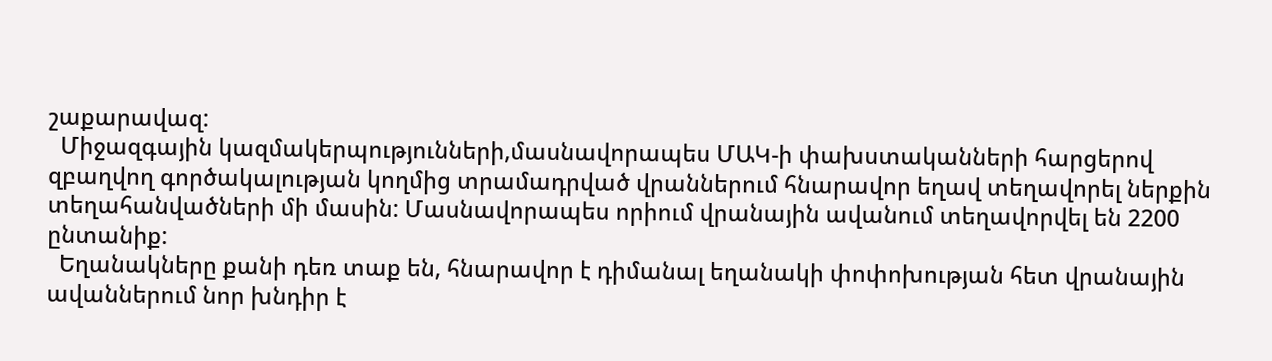շաքարավազ:
  Միջազգային կազմակերպությունների,մասնավորապես ՄԱԿ-ի փախստականների հարցերով զբաղվող գործակալության կողմից տրամադրված վրաններում հնարավոր եղավ տեղավորել ներքին տեղահանվածների մի մասին: Մասնավորապես որիում վրանային ավանում տեղավորվել են 2200 ընտանիք:
  Եղանակները քանի դեռ տաք են, հնարավոր է դիմանալ եղանակի փոփոխության հետ վրանային ավաններում նոր խնդիր է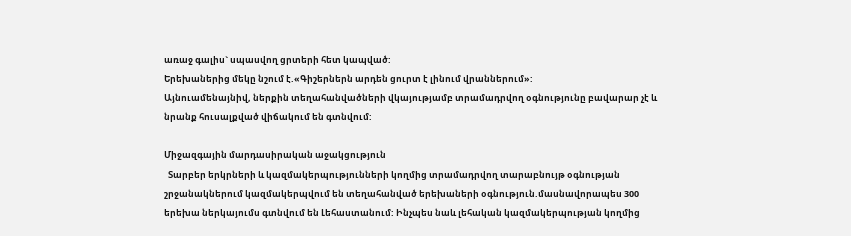առաջ գալիս` սպասվող ցրտերի հետ կապված:
Երեխաներից մեկը նշում է.«Գիշերներն արդեն ցուրտ է լինում վրաններում»:
Այնուամենայնիվ, ներքին տեղահանվածների վկայությամբ տրամադրվող օգնությունը բավարար չէ և նրանք հուսալքված վիճակում են գտնվում:

Միջազգային մարդասիրական աջակցություն
  Տարբեր երկրների և կազմակերպությունների կողմից տրամադրվող տարաբնույթ օգնության շրջանակներում կազմակերպվում են տեղահանված երեխաների օգնություն.մասնավորապես 300 երեխա ներկայումս գտնվում են Լեհաստանում: Ինչպես նաև լեհական կազմակերպության կողմից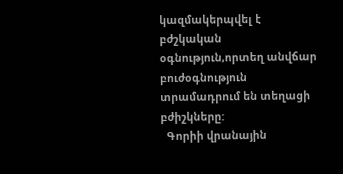կազմակերպվել է բժշկական օգնություն,որտեղ անվճար բուժօգնություն տրամադրում են տեղացի բժիշկները:
  Գորիի վրանային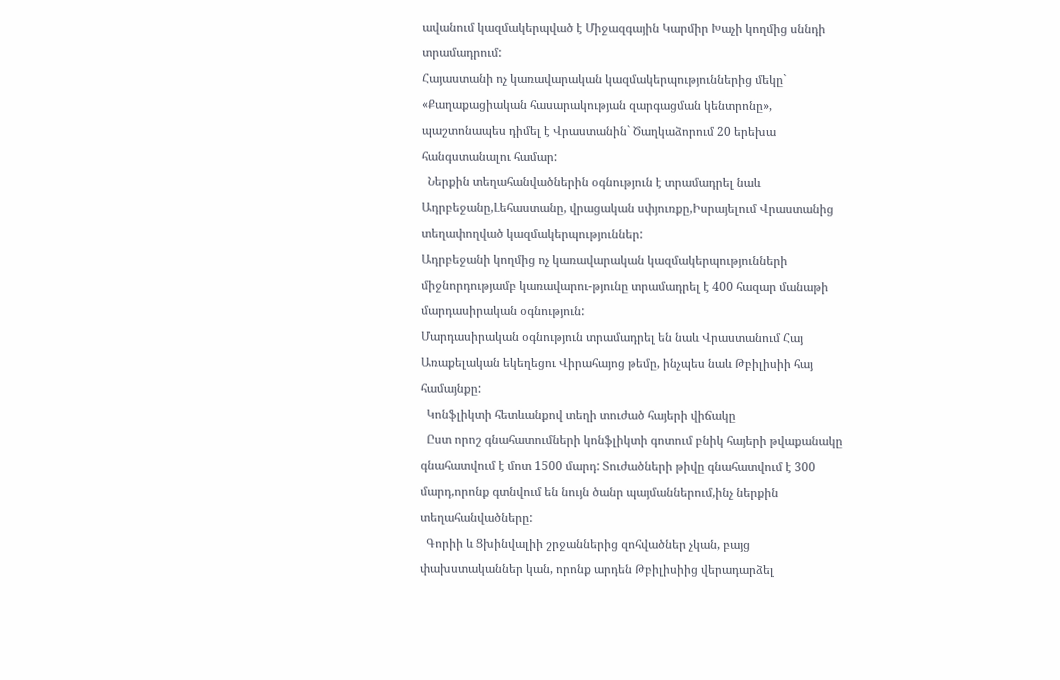ավանում կազմակերպված է Միջազգային Կարմիր Խաչի կողմից սննդի տրամադրում:
Հայաստանի ոչ կառավարական կազմակերպություններից մեկը` «Քաղաքացիական հասարակության զարգացման կենտրոնը», պաշտոնապես դիմել է Վրաստանին` Ծաղկաձորում 20 երեխա հանգստանալու համար:
  Ներքին տեղահանվածներին օգնություն է տրամադրել նաև Ադրբեջանը,Լեհաստանը, վրացական սփյուռքը,Իսրայելում Վրաստանից տեղափողված կազմակերպություններ:
Ադրբեջանի կողմից ոչ կառավարական կազմակերպությունների միջնորդությամբ կառավարու-թյունը տրամադրել է 400 հազար մանաթի մարդասիրական օգնություն:
Մարդասիրական օգնություն տրամադրել են նաև Վրաստանում Հայ Առաքելական եկեղեցու Վիրահայոց թեմը, ինչպես նաև Թբիլիսիի հայ համայնքը:
  Կոնֆլիկտի հետևանքով տեղի տուժած հայերի վիճակը
  Ըստ որոշ գնահատումների կոնֆլիկտի գոտում բնիկ հայերի թվաքանակը գնահատվում է մոտ 1500 մարդ: Տուժածների թիվը գնահատվում է 300 մարդ,որոնք գտնվում են նույն ծանր պայմաններում,ինչ ներքին տեղահանվածները:
  Գորիի և Ցխինվալիի շրջաններից զոհվածներ չկան, բայց փախստականներ կան, որոնք արդեն Թբիլիսիից վերադարձել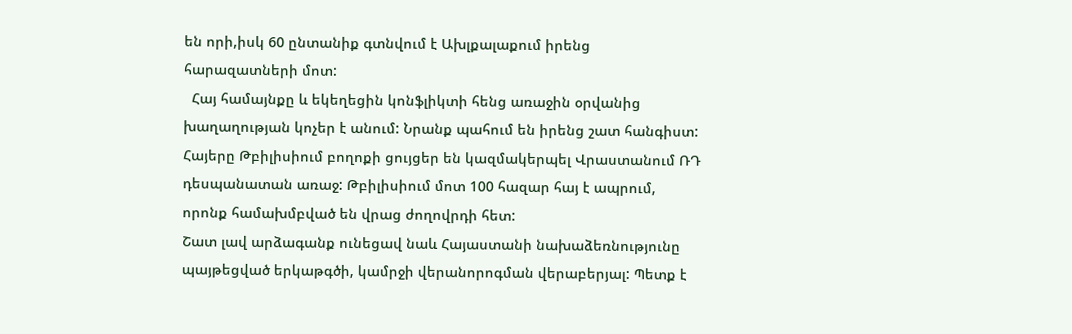են որի,իսկ 60 ընտանիք գտնվում է Ախլքալաքում իրենց հարազատների մոտ:
  Հայ համայնքը և եկեղեցին կոնֆլիկտի հենց առաջին օրվանից խաղաղության կոչեր է անում: Նրանք պահում են իրենց շատ հանգիստ: Հայերը Թբիլիսիում բողոքի ցույցեր են կազմակերպել Վրաստանում ՌԴ դեսպանատան առաջ: Թբիլիսիում մոտ 100 հազար հայ է ապրում, որոնք համախմբված են վրաց ժողովրդի հետ:
Շատ լավ արձագանք ունեցավ նաև Հայաստանի նախաձեռնությունը պայթեցված երկաթգծի, կամրջի վերանորոգման վերաբերյալ: Պետք է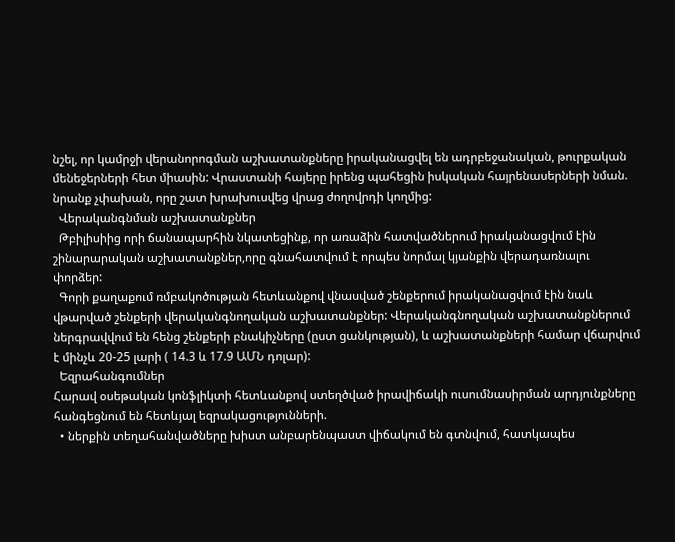նշել, որ կամրջի վերանորոգման աշխատանքները իրականացվել են ադրբեջանական, թուրքական մենեջերների հետ միասին: Վրաստանի հայերը իրենց պահեցին իսկական հայրենասերների նման. նրանք չփախան, որը շատ խրախուսվեց վրաց ժողովրդի կողմից:
  Վերականգնման աշխատանքներ
  Թբիլիսիից որի ճանապարհին նկատեցինք, որ առաձին հատվածներում իրականացվում էին շինարարական աշխատանքներ,որը գնահատվում է որպես նորմալ կյանքին վերադառնալու փորձեր:
  Գորի քաղաքում ռմբակոծության հետևանքով վնասված շենքերում իրականացվում էին նաև վթարված շենքերի վերականգնողական աշխատանքներ: Վերականգնողական աշխատանքներում ներգրավվում են հենց շենքերի բնակիչները (ըստ ցանկության), և աշխատանքների համար վճարվում է մինչև 20-25 լարի ( 14.3 և 17.9 ԱՄՆ դոլար):
  Եզրահանգումներ
Հարավ օսեթական կոնֆլիկտի հետևանքով ստեղծված իրավիճակի ուսումնասիրման արդյունքները հանգեցնում են հետևյալ եզրակացությունների.
  • ներքին տեղահանվածները խիստ անբարենպաստ վիճակում են գտնվում, հատկապես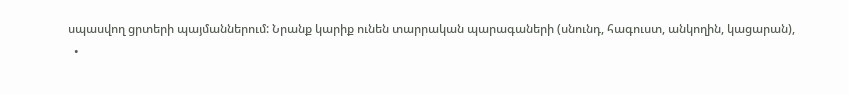սպասվող ցրտերի պայմաններում: Նրանք կարիք ունեն տարրական պարագաների (սնունդ, հագուստ, անկողին, կացարան),
  •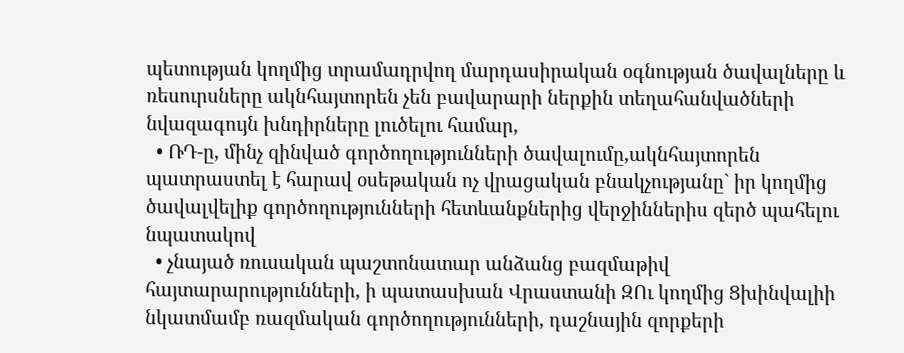պետության կողմից տրամադրվող մարդասիրական օգնության ծավալները և ռեսուրսները ակնհայտորեն չեն բավարարի ներքին տեղահանվածների նվազագույն խնդիրները լուծելու համար,
  • ՌԴ-ը, մինչ զինված գործողությունների ծավալումը,ակնհայտորեն պատրաստել է հարավ օսեթական ոչ վրացական բնակչությանը` իր կողմից ծավալվելիք գործողությունների հետևանքներից վերջիններիս զերծ պահելու նպատակով
  • չնայած ռուսական պաշտոնատար անձանց բազմաթիվ հայտարարությունների, ի պատասխան Վրաստանի ԶՈւ կողմից Ցխինվալիի նկատմամբ ռազմական գործողությունների, դաշնային զորքերի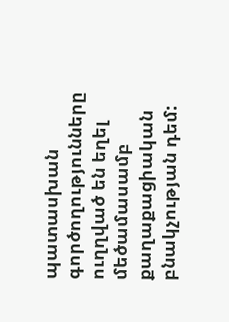պատասխան գործողությունները ուղղված են եղել մեծամասամբ քաղաքացիական բնակչության դեմ: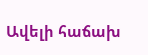Ավելի հաճախ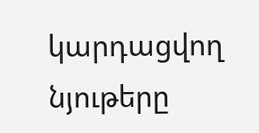կարդացվող նյութերը